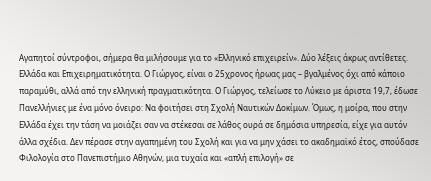Αγαπητοί σύντροφοι, σήμερα θα μιλήσουμε για το «Ελληνικό επιχειρείν». Δύο λέξεις άκρως αντίθετες. Ελλάδα και Επιχειρηματικότητα. Ο Γιώργος, είναι ο 25χρονος ήρωας μας – βγαλμένος όχι από κάποιο παραμύθι, αλλά από την ελληνική πραγματικότητα. Ο Γιώργος, τελείωσε το Λύκειο με άριστα 19,7, έδωσε Πανελλήνιες με ένα μόνο όνειρο: Να φοιτήσει στη Σχολή Ναυτικών Δοκίμων. Όμως, η μοίρα, που στην Ελλάδα έχει την τάση να μοιάζει σαν να στέκεσαι σε λάθος ουρά σε δημόσια υπηρεσία, είχε για αυτόν άλλα σχέδια. Δεν πέρασε στην αγαπημένη του Σχολή και για να μην χάσει το ακαδημαϊκό έτος, σπούδασε Φιλολογία στο Πανεπιστήμιο Αθηνών, μια τυχαία και «απλή επιλογή» σε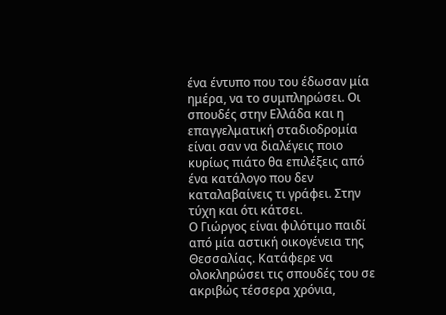ένα έντυπο που του έδωσαν μία ημέρα, να το συμπληρώσει. Οι σπουδές στην Ελλάδα και η επαγγελματική σταδιοδρομία είναι σαν να διαλέγεις ποιο κυρίως πιάτο θα επιλέξεις από ένα κατάλογο που δεν καταλαβαίνεις τι γράφει. Στην τύχη και ότι κάτσει.
Ο Γιώργος είναι φιλότιμο παιδί από μία αστική οικογένεια της Θεσσαλίας. Κατάφερε να ολοκληρώσει τις σπουδές του σε ακριβώς τέσσερα χρόνια,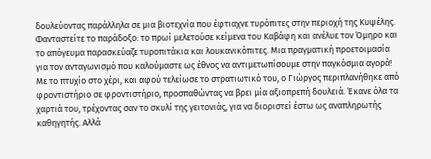δουλεύοντας παράλληλα σε μια βιοτεχνία που έφτιαχνε τυρόπιτες στην περιοχή της Κυψέλης. Φανταστείτε το παράδοξο: το πρωί μελετούσε κείμενα του Καβάφη και ανέλυε τον Όμηρο και το απόγευμα παρασκεύαζε τυροπιτάκια και λουκανικόπιτες. Μια πραγματική προετοιμασία για τον ανταγωνισμό που καλούμαστε ως έθνος να αντιμετωπίσουμε στην παγκόσμια αγορά!
Με το πτυχίο στο χέρι, και αφού τελείωσε το στρατιωτικό του, ο Γιώργος περιπλανήθηκε από φροντιστήριο σε φροντιστήριο, προσπαθώντας να βρει μία αξιοπρεπή δουλειά. Έκανε όλα τα χαρτιά του, τρέχοντας σαν το σκυλί της γειτονιάς, για να διοριστεί έστω ως αναπληρωτής καθηγητής. Αλλά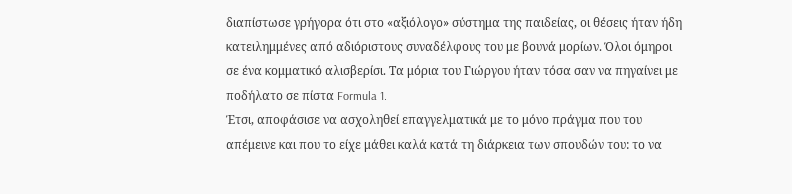διαπίστωσε γρήγορα ότι στο «αξιόλογο» σύστημα της παιδείας, οι θέσεις ήταν ήδη κατειλημμένες από αδιόριστους συναδέλφους του με βουνά μορίων. Όλοι όμηροι σε ένα κομματικό αλισβερίσι. Τα μόρια του Γιώργου ήταν τόσα σαν να πηγαίνει με ποδήλατο σε πίστα Formula 1.
Έτσι, αποφάσισε να ασχοληθεί επαγγελματικά με το μόνο πράγμα που του απέμεινε και που το είχε μάθει καλά κατά τη διάρκεια των σπουδών του: το να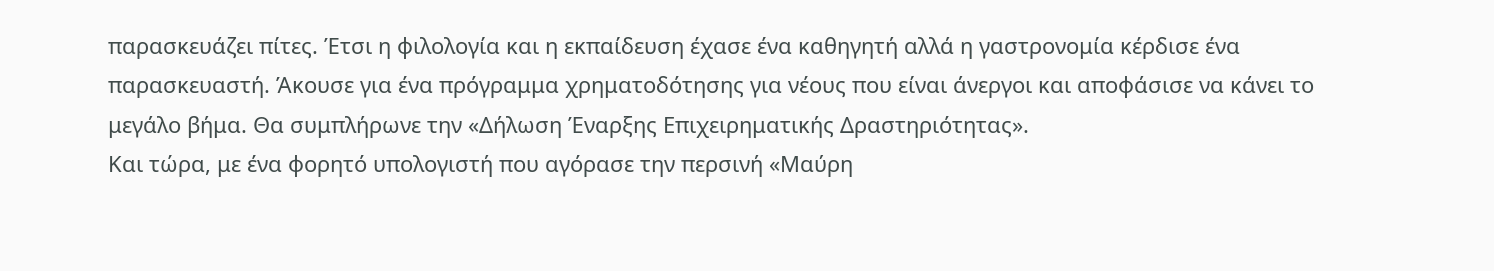παρασκευάζει πίτες. Έτσι η φιλολογία και η εκπαίδευση έχασε ένα καθηγητή αλλά η γαστρονομία κέρδισε ένα παρασκευαστή. Άκουσε για ένα πρόγραμμα χρηματοδότησης για νέους που είναι άνεργοι και αποφάσισε να κάνει το μεγάλο βήμα. Θα συμπλήρωνε την «Δήλωση Έναρξης Επιχειρηματικής Δραστηριότητας».
Και τώρα, με ένα φορητό υπολογιστή που αγόρασε την περσινή «Μαύρη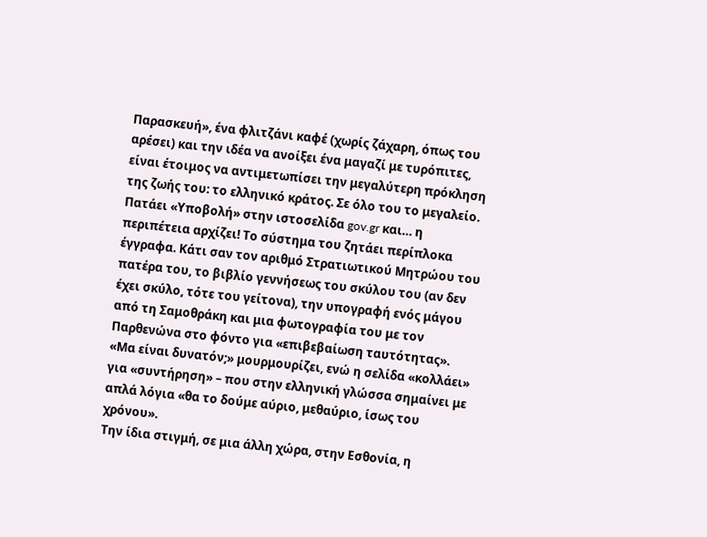Παρασκευή», ένα φλιτζάνι καφέ (χωρίς ζάχαρη, όπως του αρέσει) και την ιδέα να ανοίξει ένα μαγαζί με τυρόπιτες, είναι έτοιμος να αντιμετωπίσει την μεγαλύτερη πρόκληση της ζωής του: το ελληνικό κράτος. Σε όλο του το μεγαλείο.
Πατάει «Υποβολή» στην ιστοσελίδα gov.gr και… η περιπέτεια αρχίζει! Το σύστημα του ζητάει περίπλοκα έγγραφα. Κάτι σαν τον αριθμό Στρατιωτικού Μητρώου του πατέρα του, το βιβλίο γεννήσεως του σκύλου του (αν δεν έχει σκύλο, τότε του γείτονα), την υπογραφή ενός μάγου από τη Σαμοθράκη και μια φωτογραφία του με τον Παρθενώνα στο φόντο για «επιβεβαίωση ταυτότητας». «Μα είναι δυνατόν;» μουρμουρίζει, ενώ η σελίδα «κολλάει» για «συντήρηση» – που στην ελληνική γλώσσα σημαίνει με απλά λόγια «θα το δούμε αύριο, μεθαύριο, ίσως του χρόνου».
Την ίδια στιγμή, σε μια άλλη χώρα, στην Εσθονία, η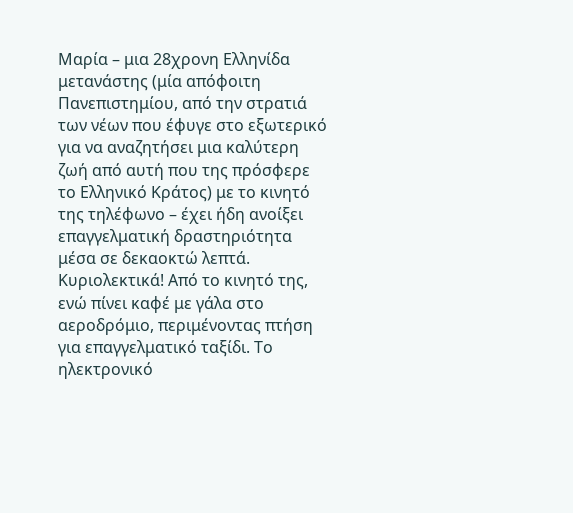Μαρία – μια 28χρονη Ελληνίδα μετανάστης (μία απόφοιτη Πανεπιστημίου, από την στρατιά των νέων που έφυγε στο εξωτερικό για να αναζητήσει μια καλύτερη ζωή από αυτή που της πρόσφερε το Ελληνικό Κράτος) με το κινητό της τηλέφωνο – έχει ήδη ανοίξει επαγγελματική δραστηριότητα μέσα σε δεκαοκτώ λεπτά. Κυριολεκτικά! Από το κινητό της, ενώ πίνει καφέ με γάλα στο αεροδρόμιο, περιμένοντας πτήση για επαγγελματικό ταξίδι. Το ηλεκτρονικό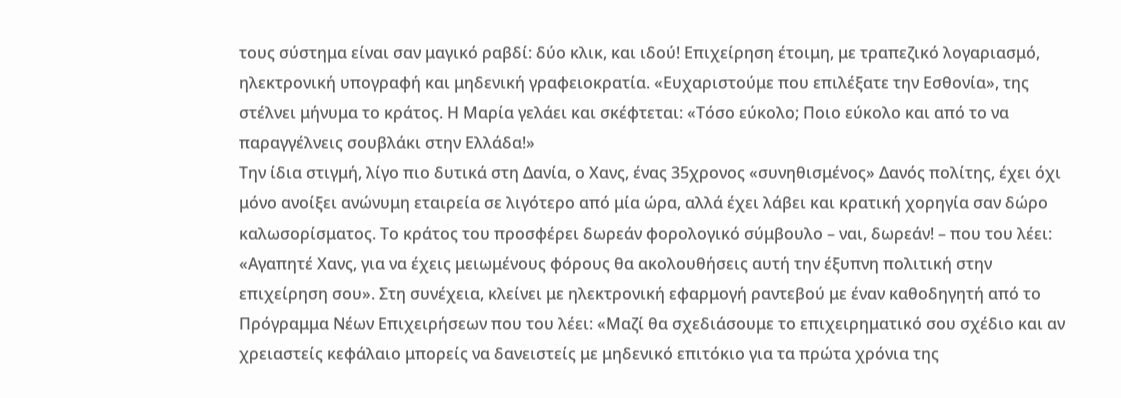τους σύστημα είναι σαν μαγικό ραβδί: δύο κλικ, και ιδού! Επιχείρηση έτοιμη, με τραπεζικό λογαριασμό, ηλεκτρονική υπογραφή και μηδενική γραφειοκρατία. «Ευχαριστούμε που επιλέξατε την Εσθονία», της στέλνει μήνυμα το κράτος. Η Μαρία γελάει και σκέφτεται: «Τόσο εύκολο; Ποιο εύκολο και από το να παραγγέλνεις σουβλάκι στην Ελλάδα!»
Την ίδια στιγμή, λίγο πιο δυτικά στη Δανία, ο Χανς, ένας 35χρονος «συνηθισμένος» Δανός πολίτης, έχει όχι μόνο ανοίξει ανώνυμη εταιρεία σε λιγότερο από μία ώρα, αλλά έχει λάβει και κρατική χορηγία σαν δώρο καλωσορίσματος. Το κράτος του προσφέρει δωρεάν φορολογικό σύμβουλο – ναι, δωρεάν! – που του λέει: «Αγαπητέ Χανς, για να έχεις μειωμένους φόρους θα ακολουθήσεις αυτή την έξυπνη πολιτική στην επιχείρηση σου». Στη συνέχεια, κλείνει με ηλεκτρονική εφαρμογή ραντεβού με έναν καθοδηγητή από το Πρόγραμμα Νέων Επιχειρήσεων που του λέει: «Μαζί θα σχεδιάσουμε το επιχειρηματικό σου σχέδιο και αν χρειαστείς κεφάλαιο μπορείς να δανειστείς με μηδενικό επιτόκιο για τα πρώτα χρόνια της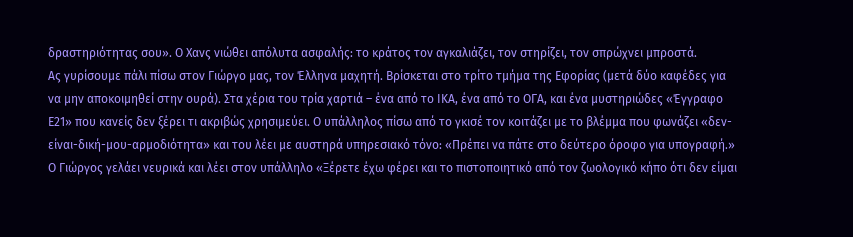δραστηριότητας σου». Ο Χανς νιώθει απόλυτα ασφαλής: το κράτος τον αγκαλιάζει, τον στηρίζει, τον σπρώχνει μπροστά.
Ας γυρίσουμε πάλι πίσω στον Γιώργο μας, τον Έλληνα μαχητή. Βρίσκεται στο τρίτο τμήμα της Εφορίας (μετά δύο καφέδες για να μην αποκοιμηθεί στην ουρά). Στα χέρια του τρία χαρτιά – ένα από το ΙΚΑ, ένα από το ΟΓΑ, και ένα μυστηριώδες «Έγγραφο Ε21» που κανείς δεν ξέρει τι ακριβώς χρησιμεύει. Ο υπάλληλος πίσω από το γκισέ τον κοιτάζει με το βλέμμα που φωνάζει «δεν-είναι-δική-μου-αρμοδιότητα» και του λέει με αυστηρά υπηρεσιακό τόνο: «Πρέπει να πάτε στο δεύτερο όροφο για υπογραφή.» Ο Γιώργος γελάει νευρικά και λέει στον υπάλληλο «Ξέρετε έχω φέρει και το πιστοποιητικό από τον ζωολογικό κήπο ότι δεν είμαι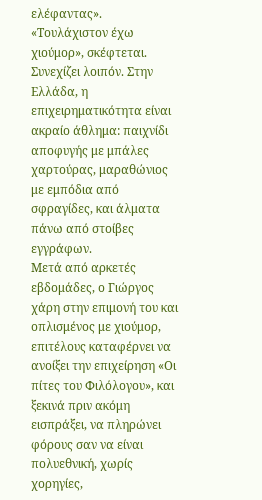ελέφαντας».
«Τουλάχιστον έχω χιούμορ», σκέφτεται. Συνεχίζει λοιπόν. Στην Ελλάδα, η επιχειρηματικότητα είναι ακραίο άθλημα: παιχνίδι αποφυγής με μπάλες χαρτούρας, μαραθώνιος με εμπόδια από σφραγίδες, και άλματα πάνω από στοίβες εγγράφων.
Μετά από αρκετές εβδομάδες, ο Γιώργος χάρη στην επιμονή του και οπλισμένος με χιούμορ, επιτέλους καταφέρνει να ανοίξει την επιχείρηση «Οι πίτες του Φιλόλογου», και ξεκινά πριν ακόμη εισπράξει, να πληρώνει φόρους σαν να είναι πολυεθνική, χωρίς χορηγίες,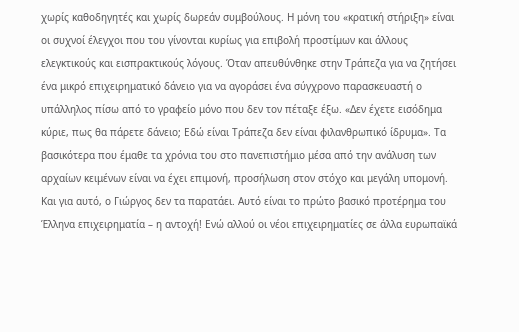χωρίς καθοδηγητές και χωρίς δωρεάν συμβούλους. Η μόνη του «κρατική στήριξη» είναι οι συχνοί έλεγχοι που του γίνονται κυρίως για επιβολή προστίμων και άλλους ελεγκτικούς και εισπρακτικούς λόγους. Όταν απευθύνθηκε στην Τράπεζα για να ζητήσει ένα μικρό επιχειρηματικό δάνειο για να αγοράσει ένα σύγχρονο παρασκευαστή ο υπάλληλος πίσω από το γραφείο μόνο που δεν τον πέταξε έξω. «Δεν έχετε εισόδημα κύριε, πως θα πάρετε δάνειο; Εδώ είναι Τράπεζα δεν είναι φιλανθρωπικό ίδρυμα». Τα βασικότερα που έμαθε τα χρόνια του στο πανεπιστήμιο μέσα από την ανάλυση των αρχαίων κειμένων είναι να έχει επιμονή, προσήλωση στον στόχο και μεγάλη υπομονή.
Και για αυτό, ο Γιώργος δεν τα παρατάει. Αυτό είναι το πρώτο βασικό προτέρημα του Έλληνα επιχειρηματία – η αντοχή! Ενώ αλλού οι νέοι επιχειρηματίες σε άλλα ευρωπαϊκά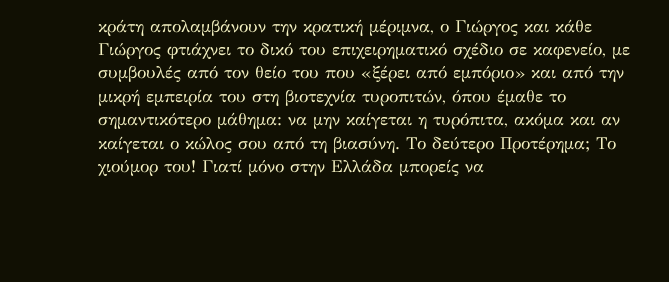κράτη απολαμβάνουν την κρατική μέριμνα, ο Γιώργος και κάθε Γιώργος φτιάχνει το δικό του επιχειρηματικό σχέδιο σε καφενείο, με συμβουλές από τον θείο του που «ξέρει από εμπόριο» και από την μικρή εμπειρία του στη βιοτεχνία τυροπιτών, όπου έμαθε το σημαντικότερο μάθημα: να μην καίγεται η τυρόπιτα, ακόμα και αν καίγεται ο κώλος σου από τη βιασύνη. Το δεύτερο Προτέρημα; Το χιούμορ του! Γιατί μόνο στην Ελλάδα μπορείς να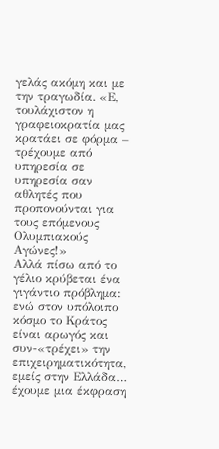γελάς ακόμη και με την τραγωδία. «Ε, τουλάχιστον η γραφειοκρατία μας κρατάει σε φόρμα – τρέχουμε από υπηρεσία σε υπηρεσία σαν αθλητές που προπονούνται για τους επόμενους Ολυμπιακούς Αγώνες!»
Αλλά πίσω από το γέλιο κρύβεται ένα γιγάντιο πρόβλημα: ενώ στον υπόλοιπο κόσμο το Κράτος είναι αρωγός και συν-«τρέχει» την επιχειρηματικότητα, εμείς στην Ελλάδα… έχουμε μια έκφραση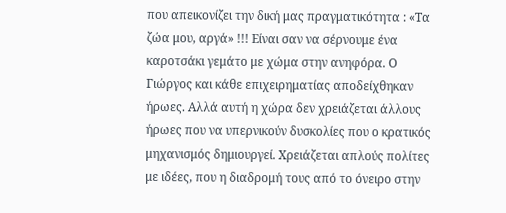που απεικονίζει την δική μας πραγματικότητα : «Τα ζώα μου, αργά» !!! Είναι σαν να σέρνουμε ένα καροτσάκι γεμάτο με χώμα στην ανηφόρα. Ο Γιώργος και κάθε επιχειρηματίας αποδείχθηκαν ήρωες. Αλλά αυτή η χώρα δεν χρειάζεται άλλους ήρωες που να υπερνικούν δυσκολίες που ο κρατικός μηχανισμός δημιουργεί. Χρειάζεται απλούς πολίτες με ιδέες, που η διαδρομή τους από το όνειρο στην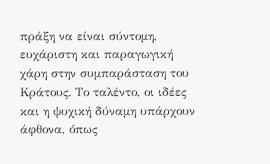πράξη να είναι σύντομη, ευχάριστη και παραγωγική χάρη στην συμπαράσταση του Κράτους. Το ταλέντο, οι ιδέες και η ψυχική δύναμη υπάρχουν άφθονα, όπως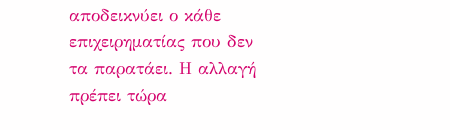αποδεικνύει ο κάθε επιχειρηματίας που δεν τα παρατάει. Η αλλαγή πρέπει τώρα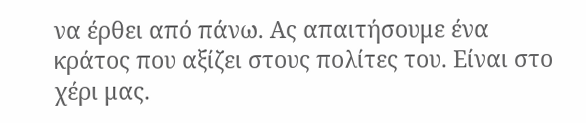να έρθει από πάνω. Ας απαιτήσουμε ένα κράτος που αξίζει στους πολίτες του. Είναι στο χέρι μας.